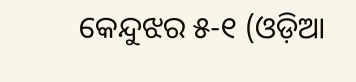କେନ୍ଦୁଝର ୫-୧ (ଓଡ଼ିଆ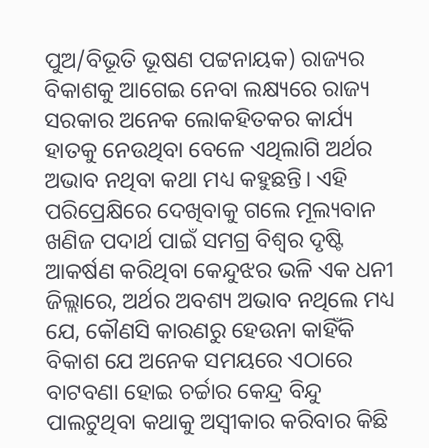ପୁଅ/ବିଭୂତି ଭୂଷଣ ପଟ୍ଟନାୟକ) ରାଜ୍ୟର ବିକାଶକୁ ଆଗେଇ ନେବା ଲକ୍ଷ୍ୟରେ ରାଜ୍ୟ ସରକାର ଅନେକ ଲୋକହିତକର କାର୍ଯ୍ୟ ହାତକୁ ନେଉଥିବା ବେଳେ ଏଥିଲାଗି ଅର୍ଥର ଅଭାବ ନଥିବା କଥା ମଧ୍ୟ କହୁଛନ୍ତି। ଏହି ପରିପ୍ରେକ୍ଷିରେ ଦେଖିବାକୁ ଗଲେ ମୂଲ୍ୟବାନ ଖଣିଜ ପଦାର୍ଥ ପାଇଁ ସମଗ୍ର ବିଶ୍ୱର ଦୃଷ୍ଟି ଆକର୍ଷଣ କରିଥିବା କେନ୍ଦୁଝର ଭଳି ଏକ ଧନୀ ଜିଲ୍ଲାରେ, ଅର୍ଥର ଅବଶ୍ୟ ଅଭାବ ନଥିଲେ ମଧ୍ୟ ଯେ, କୌଣସି କାରଣରୁ ହେଉନା କାହିଁକି ବିକାଶ ଯେ ଅନେକ ସମୟରେ ଏଠାରେ ବାଟବଣା ହୋଇ ଚର୍ଚ୍ଚାର କେନ୍ଦ୍ର ବିନ୍ଦୁ ପାଲଟୁଥିବା କଥାକୁ ଅସ୍ୱୀକାର କରିବାର କିଛି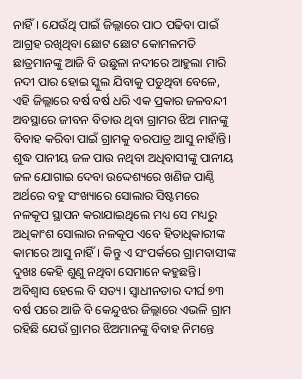ନାହିଁ। ଯେଉଁଥି ପାଇଁ ଜିଲ୍ଲାରେ ପାଠ ପଢିବା ପାଇଁ ଆଗ୍ରହ ରଖିଥିବା ଛୋଟ ଛୋଟ କୋମଳମତି ଛାତ୍ରମାନଙ୍କୁ ଆଜି ବି ଉଛୁଳା ନଦୀରେ ଆହୁଲା ମାରି ନଦୀ ପାର ହୋଇ ସ୍କୁଲ ଯିବାକୁ ପଡୁଥିବା ବେଳେ, ଏହି ଜିଲ୍ଲାରେ ବର୍ଷ ବର୍ଷ ଧରି ଏକ ପ୍ରକାର ଜଳବନ୍ଦୀ ଅବସ୍ଥାରେ ଜୀବନ ବିତାଉ ଥିବା ଗ୍ରାମର ଝିଅ ମାନଙ୍କୁ ବିବାହ କରିବା ପାଇଁ ଗ୍ରାମକୁ ବରପାତ୍ର ଆସୁ ନାହାଁନ୍ତି। ଶୁଦ୍ଧ ପାନୀୟ ଜଳ ପାଉ ନଥିବା ଅଧିବାସୀଙ୍କୁ ପାନୀୟ ଜଳ ଯୋଗାଇ ଦେବା ଉଦ୍ଦେଶ୍ୟରେ ଖଣିଜ ପାଣ୍ଠି ଅର୍ଥରେ ବହୁ ସଂଖ୍ୟାରେ ସୋଲାର ସିଷ୍ଟମରେ ନଳକୂପ ସ୍ଥାପନ କରାଯାଇଥିଲେ ମଧ୍ୟ ସେ ମଧ୍ୟରୁ ଅଧିକାଂଶ ସୋଲାର ନଳକୂପ ଏବେ ହିତାଧିକାରୀଙ୍କ କାମରେ ଆସୁ ନାହିଁ। କିନ୍ତୁ ଏ ସଂପର୍କରେ ଗ୍ରାମବାସୀଙ୍କ ଦୁଖଃ କେହି ଶୁଣୁ ନଥିବା ସେମାନେ କହୁଛନ୍ତି।
ଅବିଶ୍ୱାସ ହେଲେ ବି ସତ୍ୟ। ସ୍ୱାଧୀନତାର ଦୀର୍ଘ ୭୩ ବର୍ଷ ପରେ ଆଜି ବି କେନ୍ଦୁଝର ଜିଲ୍ଲାରେ ଏଭଳି ଗ୍ରାମ ରହିଛି ଯେଉଁ ଗ୍ରାମର ଝିଅମାନଙ୍କୁ ବିବାହ ନିମନ୍ତେ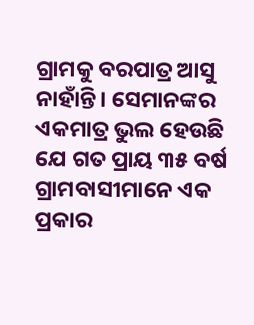ଗ୍ରାମକୁ ବରପାତ୍ର ଆସୁ ନାହାଁନ୍ତି। ସେମାନଙ୍କର ଏକମାତ୍ର ଭୁଲ ହେଉଛି ଯେ ଗତ ପ୍ରାୟ ୩୫ ବର୍ଷ ଗ୍ରାମବାସୀମାନେ ଏକ ପ୍ରକାର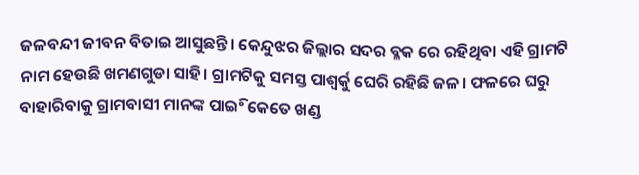ଜଳବନ୍ଦୀ ଜୀବନ ବିତାଇ ଆସୁଛନ୍ତି। କେନ୍ଦୁଝର ଜିଲ୍ଲାର ସଦର ବ୍ଳକ ରେ ରହିଥିବା ଏହି ଗ୍ରାମଟି ନାମ ହେଉଛି ଖମଣଗୁଡା ସାହି। ଗ୍ରାମଟିକୁ ସମସ୍ତ ପାଶ୍ୱର୍କୁ ଘେରି ରହିଛି ଜଳ। ଫଳରେ ଘରୁ ବାହାରିବାକୁ ଗ୍ରାମବାସୀ ମାନଙ୍କ ପାଇିଂ କେତେ ଖଣ୍ଡ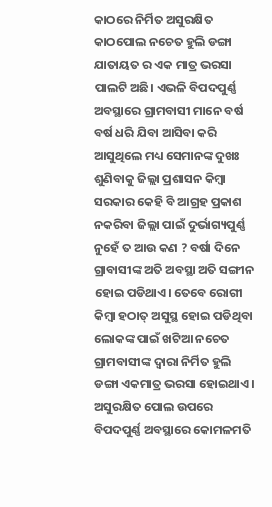କାଠରେ ନିର୍ମିତ ଅସୁରକ୍ଷିତ କାଠପୋଲ ନଚେତ ହୁଲି ଡଙ୍ଗା ଯାତାୟତ ର ଏକ ମାତ୍ର ଭରସା ପାଲଟି ଅଛି। ଏଭଳି ବିପଦପୁର୍ଣ୍ଣ ଅବସ୍ଥାରେ ଗ୍ରାମବାସୀ ମାନେ ବର୍ଷ ବର୍ଷ ଧରି ଯିବା ଆସିବା କରି ଆସୁଥିଲେ ମଧ୍ୟ ସେମାନଙ୍କ ଦୁଖଃ ଶୁଣିବାକୁ ଜିଲ୍ଲା ପ୍ରଶାସନ କିମ୍ବା ସରକାର କେହି ବି ଆଗ୍ରହ ପ୍ରକାଶ ନକରିବା ଜିଲ୍ଲା ପାଇଁ ଦୁର୍ଭାଗ୍ୟପୁର୍ଣ୍ଣ ନୁହେଁ ତ ଆଉ କଣ ? ବର୍ଷା ଦିନେ ଗ୍ରାବାସୀଙ୍କ ଅତି ଅବସ୍ଥା ଅତି ସଙ୍ଗୀନ ହୋଇ ପଡିଥାଏ। ତେବେ ରୋଗୀ କିମ୍ବା ହଠାତ୍ ଅସୁସ୍ଥ ହୋଇ ପଡିଥିବା ଲୋକଙ୍କ ପାଇଁ ଖଟିଆ ନଚେତ ଗ୍ରାମବାସୀଙ୍କ ଦ୍ୱାରା ନିର୍ମିତ ହୁଲି ଡଙ୍ଗା ଏକମାତ୍ର ଭରସା ହୋଇଥାଏ। ଅସୁରକ୍ଷିତ ପୋଲ ଉପରେ ବିପଦପୁର୍ଣ୍ଣ ଅବସ୍ଥାରେ କୋମଳମତି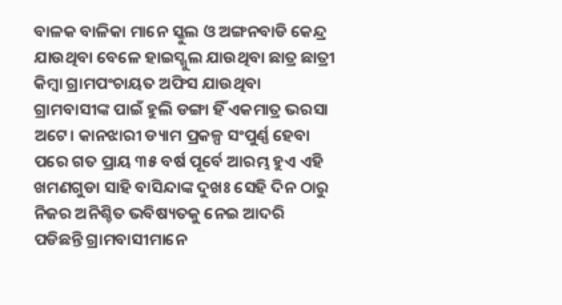ବାଳକ ବାଳିକା ମାନେ ସ୍କୁଲ ଓ ଅଙ୍ଗନବାଡି କେନ୍ଦ୍ର ଯାଉଥିବା ବେଳେ ହାଇସ୍ଖୁଲ ଯାଉଥିବା ଛାତ୍ର ଛାତ୍ରୀ କିମ୍ବା ଗ୍ରାମପଂଚାୟତ ଅଫିସ ଯାଉଥିବା ଗ୍ରାମବାସୀଙ୍କ ପାଇଁ ହୁଲି ଡଙ୍ଗା ହିଁ ଏକମାତ୍ର ଭରସା ଅଟେ। କାନଝାରୀ ଡ୍ୟାମ ପ୍ରକଳ୍ପ ସଂପୁର୍ଣ୍ଣ ହେବା ପରେ ଗତ ପ୍ରାୟ ୩୫ ବର୍ଷ ପୂର୍ବେ ଆରମ୍ଭ ହୁଏ ଏହି ଖମଣଗୁଡା ସାହି ବାସିନ୍ଦାଙ୍କ ଦୁଖଃ ସେହି ଦିନ ଠାରୁ ନିଜର ଅନିଶ୍ଚିତ ଭବିଷ୍ୟତକୁ ନେଇ ଆଦରି ପଡିଛନ୍ତି ଗ୍ରାମବାସୀମାନେ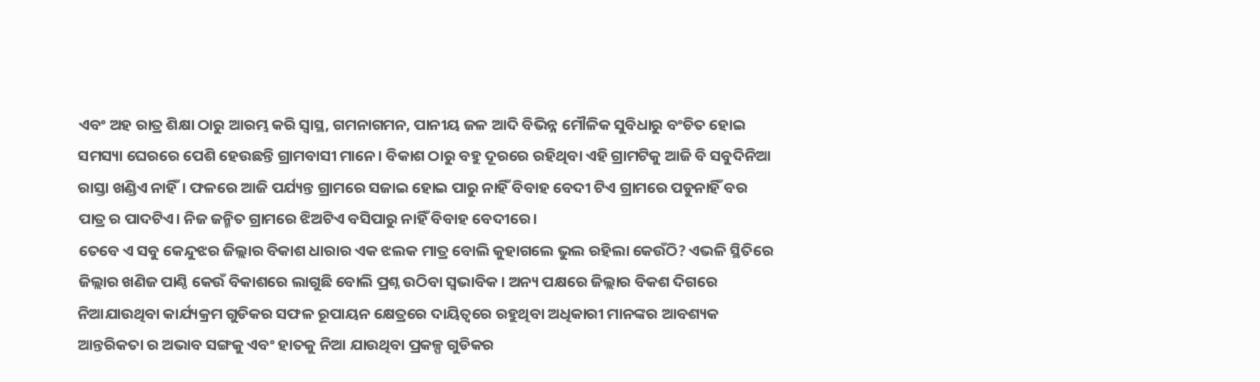ଏବଂ ଅହ ରାତ୍ର ଶିକ୍ଷା ଠାରୁ ଆରମ୍ଭ କରି ସ୍ୱାସ୍ଥ, ଗମନାଗମନ, ପାନୀୟ ଜଳ ଆଦି ବିଭିନ୍ନ ମୌଳିକ ସୁବିଧାରୁ ବଂଚିତ ହୋଇ ସମସ୍ୟା ଘେରରେ ପେଶି ହେଉଛନ୍ତି ଗ୍ରାମବାସୀ ମାନେ। ବିକାଶ ଠାରୁ ବହୁ ଦୂରରେ ରହିଥିବା ଏହି ଗ୍ରାମଟିକୁ ଆଜି ବି ସବୁଦିନିଆ ରାସ୍ତା ଖଣ୍ଡିଏ ନାହିଁ। ଫଳରେ ଆଜି ପର୍ଯ୍ୟନ୍ତ ଗ୍ରାମରେ ସଜାଇ ହୋଇ ପାରୁ ନାହିଁ ବିବାହ ବେଦୀ ଟିଏ ଗ୍ରାମରେ ପଡୁନାହିଁ ବର ପାତ୍ର ର ପାଦଟିଏ। ନିଜ ଜନ୍ମିତ ଗ୍ରାମରେ ଝିଅଟିଏ ବସିପାରୁ ନାହିଁ ବିବାହ ବେଦୀରେ।
ତେବେ ଏ ସବୁ କେନ୍ଦୁଝର ଜିଲ୍ଲାର ବିକାଶ ଧାରାର ଏକ ଝଲକ ମାତ୍ର ବୋଲି କୁହାଗଲେ ଭୁଲ ରହିଲା କେଉଁଠି? ଏଭଳି ସ୍ଥିତିରେ ଜିଲ୍ଲାର ଖଣିଜ ପାଣ୍ଠି କେଉଁ ବିକାଶରେ ଲାଗୁଛି ବୋଲି ପ୍ରଶ୍ନ ଉଠିବା ସ୍ୱଭାବିକ। ଅନ୍ୟ ପକ୍ଷରେ ଜିଲ୍ଲାର ବିକଶ ଦିଗରେ ନିଆଯାଉଥିବା କାର୍ଯ୍ୟକ୍ରମ ଗୁଡିକର ସଫଳ ରୂପାୟନ କ୍ଷେତ୍ରରେ ଦାୟିତ୍ୱରେ ରହୁଥିବା ଅଧିକାରୀ ମାନଙ୍କର ଆବଶ୍ୟକ ଆନ୍ତରିକତା ର ଅଭାବ ସଙ୍ଗକୁ ଏବଂ ହାତକୁ ନିଆ ଯାଉଥିବା ପ୍ରକଳ୍ପ ଗୁଡିକର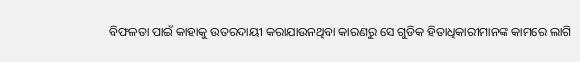ବିଫଳତା ପାଇଁ କାହାକୁ ଉତରଦାୟୀ କରାଯାଉନଥିବା କାରଣରୁ ସେ ଗୁଡିକ ହିତାଧିକାରୀମାନଙ୍କ କାମରେ ଲାଗି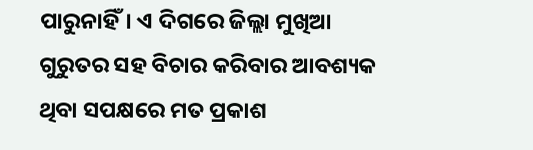ପାରୁନାହିଁ। ଏ ଦିଗରେ ଜିଲ୍ଲା ମୁଖିଆ ଗୁରୁତର ସହ ବିଚାର କରିବାର ଆବଶ୍ୟକ ଥିବା ସପକ୍ଷରେ ମତ ପ୍ରକାଶ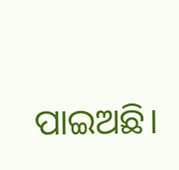ପାଇଅଛି।